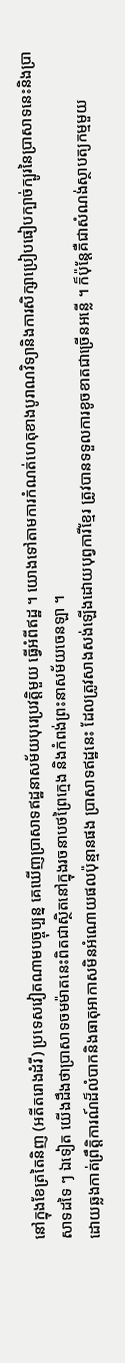នៅក្នុងខែត្រតៃនិញ (អតីតរោងដំរី) ប្រទេសវៀតណាមបច្ចុប្បន្ន គេឃើញប្រាសាទឥដ្ឋនាសម័យបុរេប្រវត្តិមួយ ធ្វើអំពីឥដ្ឋ ។ យោងទៅតាមការកំណត់ហេតុខាងបូរាណវិទ្យានិងការសិក្សាប្រៀបធៀបក្បាច់ក្បូរនៃប្រាសាទនេះនិងប្រាសាទដទៃ ៗ ឯទៀត យើងដឹងថាប្រាសាទចមម៉ាតនេះពិតជាស្ថិតនៅក្នុងរចនាបថព្រៃក្មេង និងកំពង់ព្រះនាសម័យចេនឡា ។
ដោយឆ្លងកាត់ព្រឹត្តិការណ៍ដ៏លំបាកនិងធាតុអាកាសមិនអំណោយផលប៉ុន្មានផង ប្រាសាទឥដ្ឋនេះ ដែលត្រូវសាងសង់ឡើងដោយបុព្វការីខ្មែរ ត្រូវបានទទួលការខូចខាតជាច្រើនអន្លើ ។ ក៏ប៉ុន្តែគឺជាសំណង់ស្ថាបត្យកម្មមួយ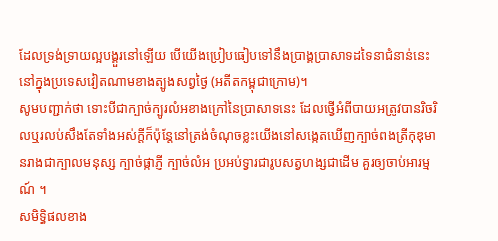ដែលទ្រង់ទ្រាយល្អបង្គួរនៅឡើយ បើយើងប្រៀបធៀបទៅនឹងប្រាង្គប្រាសាទដទៃនាជំនាន់នេះ នៅក្នុងប្រទេសវៀតណាមខាងត្បូងសព្វថ្ងៃ (អតីតកម្ពុជាក្រោម)។
សូមបញ្ជាក់ថា ទោះបីជាក្បាច់ក្បូរលំអខាងក្រៅនៃប្រាសាទនេះ ដែលថ្វើអំពីបាយអត្រូវបានរិចរិលឬរលប់សឹងតែទាំងអស់ក្ដីក៏ប៉ុន្តែនៅត្រង់ចំណុចខ្លះយើងនៅសង្កេតឃើញក្បាច់ពងត្រីកុឌុមានរាងជាក្បាលមនុស្ស ក្បាច់ផ្កាភ្ញី ក្បាច់លំអ ប្រអប់ទ្វារជារូបសត្វហង្សជាដើម គួរឲ្យចាប់អារម្មណ៍ ។
សមិទ្ធិផលខាង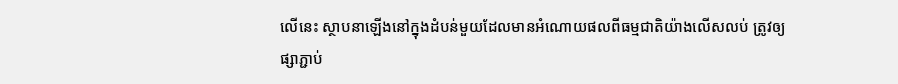លើនេះ ស្ថាបនាឡើងនៅក្នុងដំបន់មួយដែលមានអំណោយផលពីធម្មជាតិយ៉ាងលើសលប់ ត្រូវឲ្យផ្សាភ្ជាប់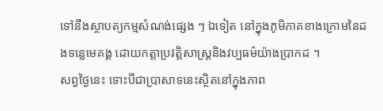ទៅនឹងស្ថាបត្យកម្មសំណង់ផ្សេង ៗ ឯទៀត នៅក្នុងភូមិភាគខាងក្រោមនៃដងទន្លេមេគង្គ ដោយកត្តាប្រវត្តិសាស្ត្រនិងវប្បធម៌យ៉ាងប្រាកដ ។
សព្វថ្ងៃនេះ ទោះបីជាប្រាសាទនេះស្ថិតនៅក្នុងភាព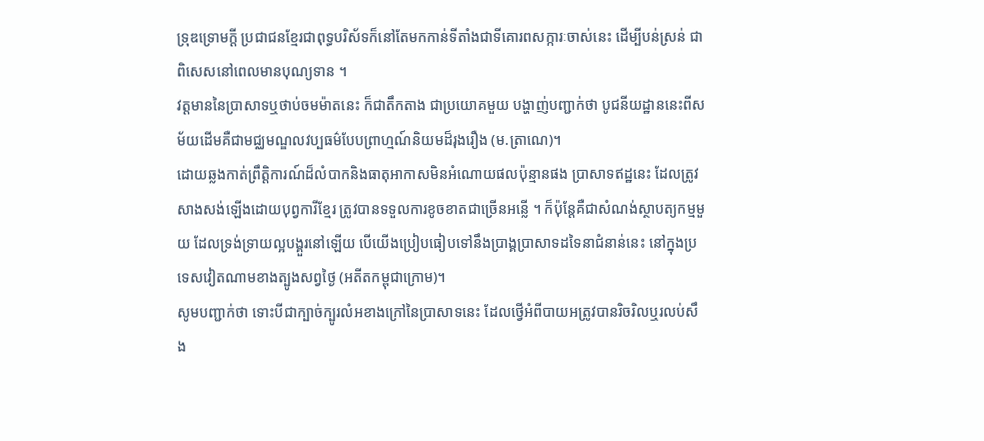ទ្រុឌទ្រោមក្ដី ប្រជាជនខ្មែរជាពុទ្ធបរិស័ទក៏នៅតែមកកាន់ទីតាំងជាទីគោរពសក្ការៈចាស់នេះ ដើម្បីបន់ស្រន់ ជាពិសេសនៅពេលមានបុណ្យទាន ។
វត្តមាននៃប្រាសាទឬថាប់ចមម៉ាតនេះ ក៏ជាតឹកតាង ជាប្រយោគមួយ បង្ហាញ់បញ្ជាក់ថា បូជនីយដ្ឋាននេះពីសម័យដើមគឺជាមជ្ឈមណ្ឌលវប្បធម៌បែបព្រាហ្មណ៍និយមដ៏រុងរឿង (ម.ត្រាណេ)។
ដោយឆ្លងកាត់ព្រឹត្តិការណ៍ដ៏លំបាកនិងធាតុអាកាសមិនអំណោយផលប៉ុន្មានផង ប្រាសាទឥដ្ឋនេះ ដែលត្រូវសាងសង់ឡើងដោយបុព្វការីខ្មែរ ត្រូវបានទទួលការខូចខាតជាច្រើនអន្លើ ។ ក៏ប៉ុន្តែគឺជាសំណង់ស្ថាបត្យកម្មមួយ ដែលទ្រង់ទ្រាយល្អបង្គួរនៅឡើយ បើយើងប្រៀបធៀបទៅនឹងប្រាង្គប្រាសាទដទៃនាជំនាន់នេះ នៅក្នុងប្រទេសវៀតណាមខាងត្បូងសព្វថ្ងៃ (អតីតកម្ពុជាក្រោម)។
សូមបញ្ជាក់ថា ទោះបីជាក្បាច់ក្បូរលំអខាងក្រៅនៃប្រាសាទនេះ ដែលថ្វើអំពីបាយអត្រូវបានរិចរិលឬរលប់សឹង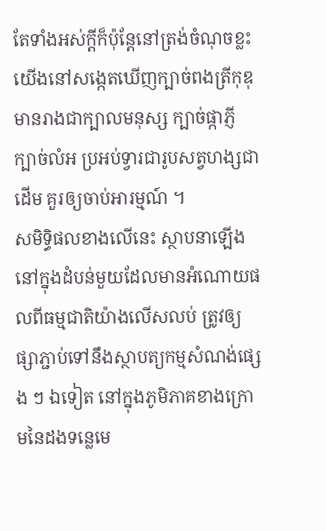តែទាំងអស់ក្ដីក៏ប៉ុន្តែនៅត្រង់ចំណុចខ្លះយើងនៅសង្កេតឃើញក្បាច់ពងត្រីកុឌុមានរាងជាក្បាលមនុស្ស ក្បាច់ផ្កាភ្ញី ក្បាច់លំអ ប្រអប់ទ្វារជារូបសត្វហង្សជាដើម គួរឲ្យចាប់អារម្មណ៍ ។
សមិទ្ធិផលខាងលើនេះ ស្ថាបនាឡើងនៅក្នុងដំបន់មួយដែលមានអំណោយផលពីធម្មជាតិយ៉ាងលើសលប់ ត្រូវឲ្យផ្សាភ្ជាប់ទៅនឹងស្ថាបត្យកម្មសំណង់ផ្សេង ៗ ឯទៀត នៅក្នុងភូមិភាគខាងក្រោមនៃដងទន្លេមេ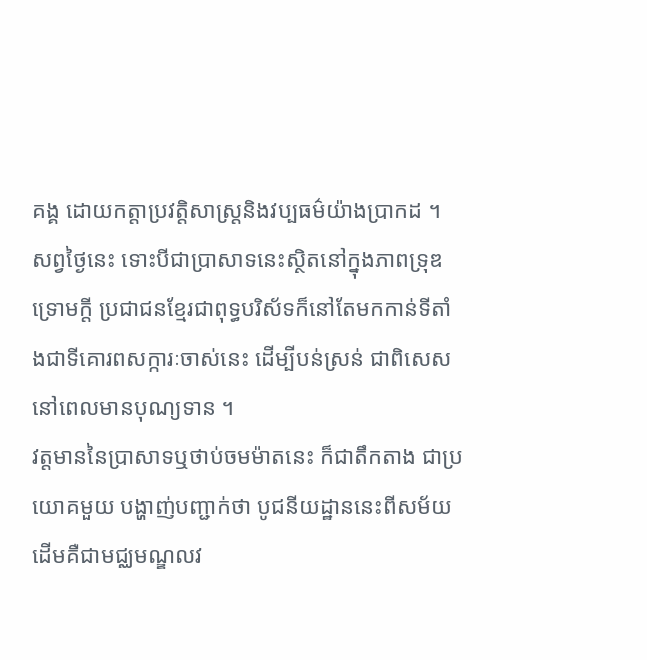គង្គ ដោយកត្តាប្រវត្តិសាស្ត្រនិងវប្បធម៌យ៉ាងប្រាកដ ។
សព្វថ្ងៃនេះ ទោះបីជាប្រាសាទនេះស្ថិតនៅក្នុងភាពទ្រុឌទ្រោមក្ដី ប្រជាជនខ្មែរជាពុទ្ធបរិស័ទក៏នៅតែមកកាន់ទីតាំងជាទីគោរពសក្ការៈចាស់នេះ ដើម្បីបន់ស្រន់ ជាពិសេសនៅពេលមានបុណ្យទាន ។
វត្តមាននៃប្រាសាទឬថាប់ចមម៉ាតនេះ ក៏ជាតឹកតាង ជាប្រយោគមួយ បង្ហាញ់បញ្ជាក់ថា បូជនីយដ្ឋាននេះពីសម័យដើមគឺជាមជ្ឈមណ្ឌលវ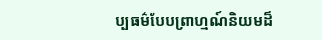ប្បធម៌បែបព្រាហ្មណ៍និយមដ៏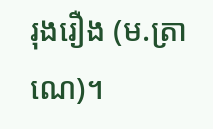រុងរឿង (ម.ត្រាណេ)។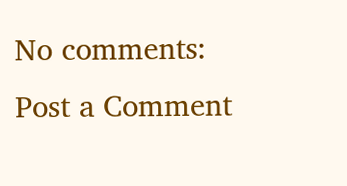No comments:
Post a Comment